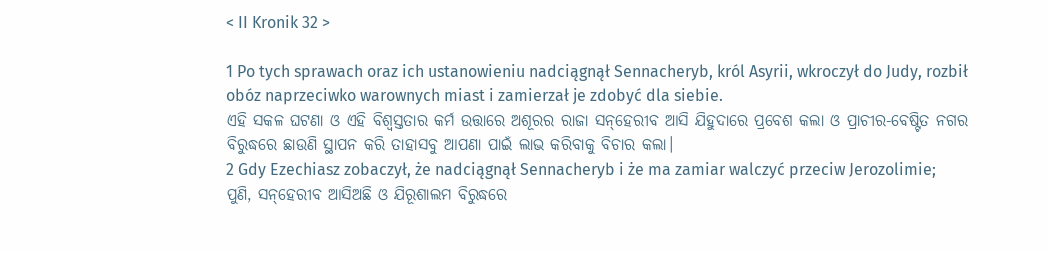< II Kronik 32 >

1 Po tych sprawach oraz ich ustanowieniu nadciągnął Sennacheryb, król Asyrii, wkroczył do Judy, rozbił obóz naprzeciwko warownych miast i zamierzał je zdobyć dla siebie.
ଏହି ସକଳ ଘଟଣା ଓ ଏହି ବିଶ୍ୱସ୍ତତାର କର୍ମ ଉତ୍ତାରେ ଅଶୂରର ରାଜା ସନ୍‍‌‌ହେରୀବ ଆସି ଯିହୁଦାରେ ପ୍ରବେଶ କଲା ଓ ପ୍ରାଚୀର-ବେଷ୍ଟିତ ନଗର ବିରୁଦ୍ଧରେ ଛାଉଣି ସ୍ଥାପନ କରି ତାହାସବୁ ଆପଣା ପାଇଁ ଲାଭ କରିବାକୁ ବିଚାର କଲା।
2 Gdy Ezechiasz zobaczył, że nadciągnął Sennacheryb i że ma zamiar walczyć przeciw Jerozolimie;
ପୁଣି, ସନ୍‍‌‌ହେରୀବ ଆସିଅଛି ଓ ଯିରୂଶାଲମ ବିରୁଦ୍ଧରେ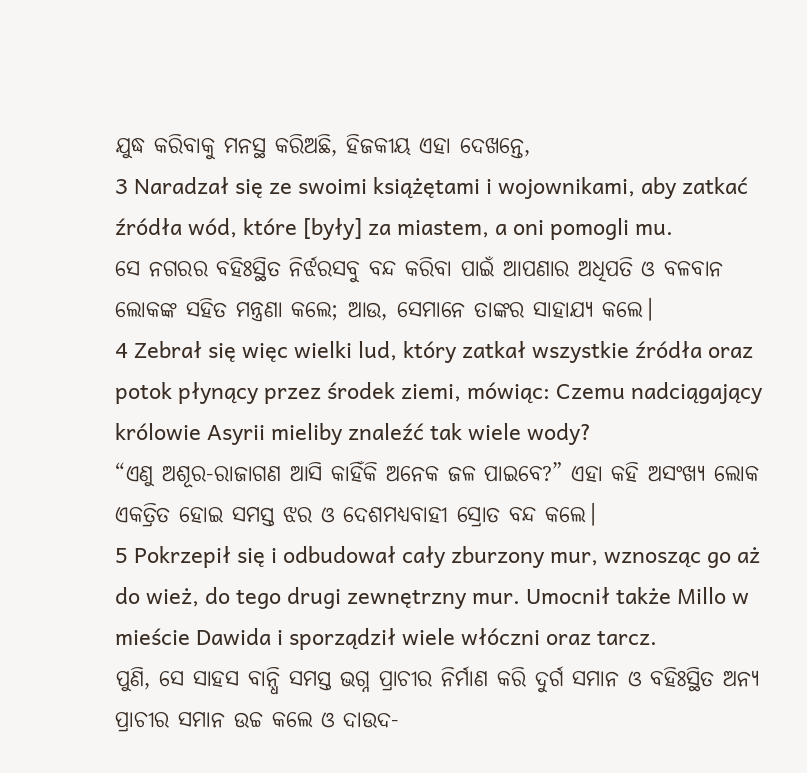ଯୁଦ୍ଧ କରିବାକୁ ମନସ୍ଥ କରିଅଛି, ହିଜକୀୟ ଏହା ଦେଖନ୍ତେ,
3 Naradzał się ze swoimi książętami i wojownikami, aby zatkać źródła wód, które [były] za miastem, a oni pomogli mu.
ସେ ନଗରର ବହିଃସ୍ଥିତ ନିର୍ଝରସବୁ ବନ୍ଦ କରିବା ପାଇଁ ଆପଣାର ଅଧିପତି ଓ ବଳବାନ ଲୋକଙ୍କ ସହିତ ମନ୍ତ୍ରଣା କଲେ; ଆଉ, ସେମାନେ ତାଙ୍କର ସାହାଯ୍ୟ କଲେ।
4 Zebrał się więc wielki lud, który zatkał wszystkie źródła oraz potok płynący przez środek ziemi, mówiąc: Czemu nadciągający królowie Asyrii mieliby znaleźć tak wiele wody?
“ଏଣୁ ଅଶୂର-ରାଜାଗଣ ଆସି କାହିଁକି ଅନେକ ଜଳ ପାଇବେ?” ଏହା କହି ଅସଂଖ୍ୟ ଲୋକ ଏକତ୍ରିତ ହୋଇ ସମସ୍ତ ଝର ଓ ଦେଶମଧ୍ୟବାହୀ ସ୍ରୋତ ବନ୍ଦ କଲେ।
5 Pokrzepił się i odbudował cały zburzony mur, wznosząc go aż do wież, do tego drugi zewnętrzny mur. Umocnił także Millo w mieście Dawida i sporządził wiele włóczni oraz tarcz.
ପୁଣି, ସେ ସାହସ ବାନ୍ଧି ସମସ୍ତ ଭଗ୍ନ ପ୍ରାଚୀର ନିର୍ମାଣ କରି ଦୁର୍ଗ ସମାନ ଓ ବହିଃସ୍ଥିତ ଅନ୍ୟ ପ୍ରାଚୀର ସମାନ ଉଚ୍ଚ କଲେ ଓ ଦାଉଦ-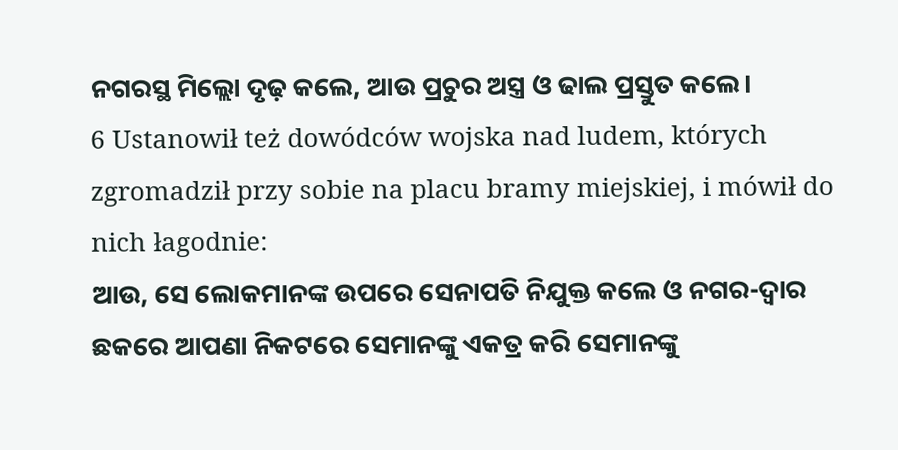ନଗରସ୍ଥ ମିଲ୍ଲୋ ଦୃଢ଼ କଲେ, ଆଉ ପ୍ରଚୁର ଅସ୍ତ୍ର ଓ ଢାଲ ପ୍ରସ୍ତୁତ କଲେ।
6 Ustanowił też dowódców wojska nad ludem, których zgromadził przy sobie na placu bramy miejskiej, i mówił do nich łagodnie:
ଆଉ, ସେ ଲୋକମାନଙ୍କ ଉପରେ ସେନାପତି ନିଯୁକ୍ତ କଲେ ଓ ନଗର-ଦ୍ୱାର ଛକରେ ଆପଣା ନିକଟରେ ସେମାନଙ୍କୁ ଏକତ୍ର କରି ସେମାନଙ୍କୁ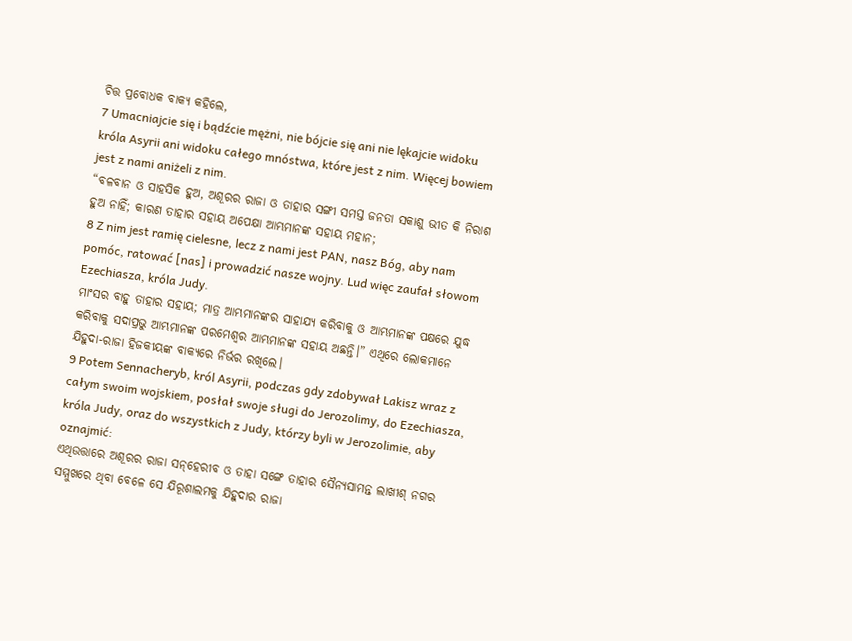ଚିତ୍ତ ପ୍ରବୋଧକ ବାକ୍ୟ କହିଲେ,
7 Umacniajcie się i bądźcie mężni, nie bójcie się ani nie lękajcie widoku króla Asyrii ani widoku całego mnóstwa, które jest z nim. Więcej bowiem jest z nami aniżeli z nim.
“ବଳବାନ ଓ ସାହସିକ ହୁଅ, ଅଶୂରର ରାଜା ଓ ତାହାର ସଙ୍ଗୀ ସମସ୍ତ ଜନତା ସକାଶୁ ଭୀତ କି ନିରାଶ ହୁଅ ନାହିଁ; କାରଣ ତାହାର ସହାୟ ଅପେକ୍ଷା ଆମ୍ଭମାନଙ୍କ ସହାୟ ମହାନ;
8 Z nim jest ramię cielesne, lecz z nami jest PAN, nasz Bóg, aby nam pomóc, ratować [nas] i prowadzić nasze wojny. Lud więc zaufał słowom Ezechiasza, króla Judy.
ମାଂସର ବାହୁ ତାହାର ସହାୟ; ମାତ୍ର ଆମ୍ଭମାନଙ୍କର ସାହାଯ୍ୟ କରିବାକୁ ଓ ଆମ୍ଭମାନଙ୍କ ପକ୍ଷରେ ଯୁଦ୍ଧ କରିବାକୁ ସଦାପ୍ରଭୁ ଆମ୍ଭମାନଙ୍କ ପରମେଶ୍ୱର ଆମ୍ଭମାନଙ୍କ ସହାୟ ଅଛନ୍ତି।” ଏଥିରେ ଲୋକମାନେ ଯିହୁଦା-ରାଜା ହିଜକୀୟଙ୍କ ବାକ୍ୟରେ ନିର୍ଭର ରଖିଲେ।
9 Potem Sennacheryb, król Asyrii, podczas gdy zdobywał Lakisz wraz z całym swoim wojskiem, posłał swoje sługi do Jerozolimy, do Ezechiasza, króla Judy, oraz do wszystkich z Judy, którzy byli w Jerozolimie, aby oznajmić:
ଏଥିଉତ୍ତାରେ ଅଶୂରର ରାଜା ସନ୍‍‌‌ହେରୀବ ଓ ତାହା ସଙ୍ଗେ ତାହାର ସୈନ୍ୟସାମନ୍ତ ଲାଖୀଶ୍‍ ନଗର ସମ୍ମୁଖରେ ଥିବା ବେଳେ ସେ ଯିରୂଶାଲମକୁ ଯିହୁଦାର ରାଜା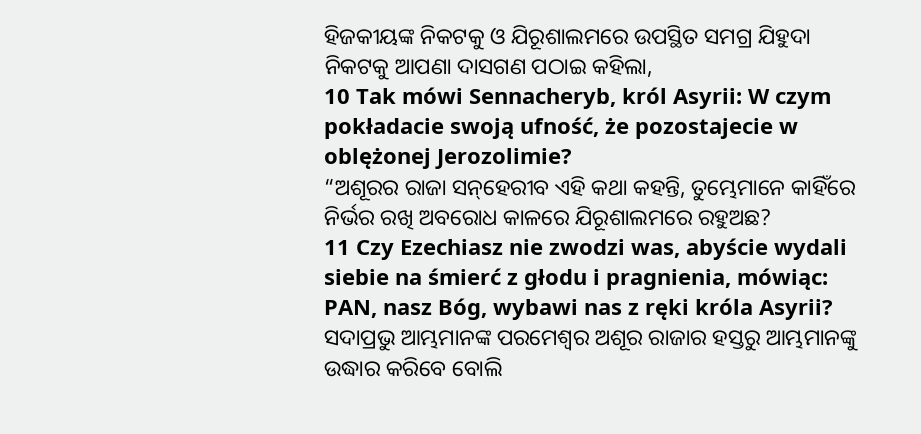ହିଜକୀୟଙ୍କ ନିକଟକୁ ଓ ଯିରୂଶାଲମରେ ଉପସ୍ଥିତ ସମଗ୍ର ଯିହୁଦା ନିକଟକୁ ଆପଣା ଦାସଗଣ ପଠାଇ କହିଲା,
10 Tak mówi Sennacheryb, król Asyrii: W czym pokładacie swoją ufność, że pozostajecie w oblężonej Jerozolimie?
“ଅଶୂରର ରାଜା ସନ୍‍‌‌ହେରୀବ ଏହି କଥା କହନ୍ତି, ତୁମ୍ଭେମାନେ କାହିଁରେ ନିର୍ଭର ରଖି ଅବରୋଧ କାଳରେ ଯିରୂଶାଲମରେ ରହୁଅଛ?
11 Czy Ezechiasz nie zwodzi was, abyście wydali siebie na śmierć z głodu i pragnienia, mówiąc: PAN, nasz Bóg, wybawi nas z ręki króla Asyrii?
ସଦାପ୍ରଭୁ ଆମ୍ଭମାନଙ୍କ ପରମେଶ୍ୱର ଅଶୂର ରାଜାର ହସ୍ତରୁ ଆମ୍ଭମାନଙ୍କୁ ଉଦ୍ଧାର କରିବେ ବୋଲି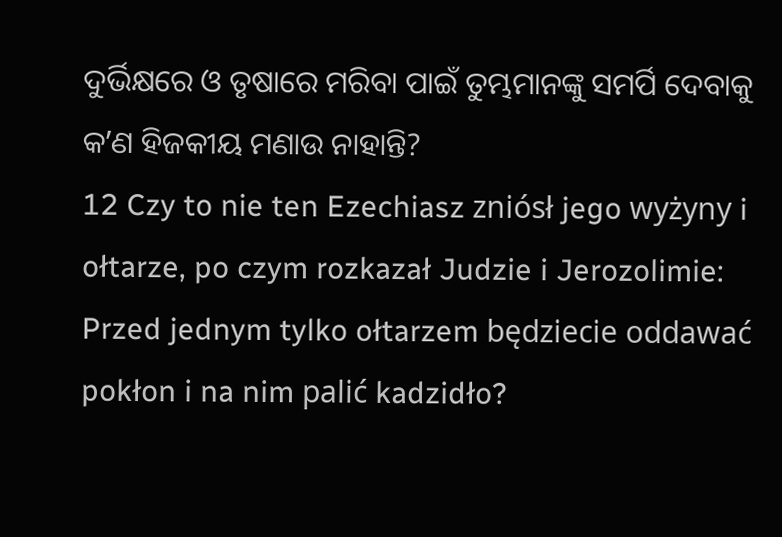ଦୁର୍ଭିକ୍ଷରେ ଓ ତୃଷାରେ ମରିବା ପାଇଁ ତୁମ୍ଭମାନଙ୍କୁ ସମର୍ପି ଦେବାକୁ କʼଣ ହିଜକୀୟ ମଣାଉ ନାହାନ୍ତି?
12 Czy to nie ten Ezechiasz zniósł jego wyżyny i ołtarze, po czym rozkazał Judzie i Jerozolimie: Przed jednym tylko ołtarzem będziecie oddawać pokłon i na nim palić kadzidło?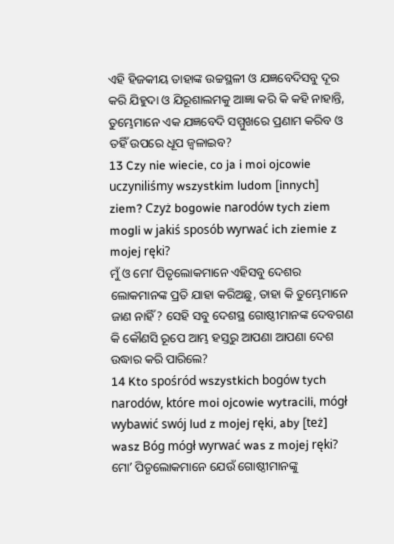ଏହି ହିଜକୀୟ ତାହାଙ୍କ ଉଚ୍ଚସ୍ଥଳୀ ଓ ଯଜ୍ଞବେଦିସବୁ ଦୂର କରି ଯିହୁଦା ଓ ଯିରୂଶାଲମକୁ ଆଜ୍ଞା କରି କି କହି ନାହାନ୍ତି, ତୁମ୍ଭେମାନେ ଏକ ଯଜ୍ଞବେଦି ସମ୍ମୁଖରେ ପ୍ରଣାମ କରିବ ଓ ତହିଁ ଉପରେ ଧୂପ ଜ୍ୱଳାଇବ?
13 Czy nie wiecie, co ja i moi ojcowie uczyniliśmy wszystkim ludom [innych] ziem? Czyż bogowie narodów tych ziem mogli w jakiś sposób wyrwać ich ziemie z mojej ręki?
ମୁଁ ଓ ମୋʼ ପିତୃଲୋକମାନେ ଏହିସବୁ ଦେଶର ଲୋକମାନଙ୍କ ପ୍ରତି ଯାହା କରିଅଛୁ, ତାହା କି ତୁମ୍ଭେମାନେ ଜାଣ ନାହିଁ? ସେହି ସବୁ ଦେଶସ୍ଥ ଗୋଷ୍ଠୀମାନଙ୍କ ଦେବଗଣ କି କୌଣସି ରୂପେ ଆମ୍ଭ ହସ୍ତରୁ ଆପଣା ଆପଣା ଦେଶ ଉଦ୍ଧାର କରି ପାରିଲେ?
14 Kto spośród wszystkich bogów tych narodów, które moi ojcowie wytracili, mógł wybawić swój lud z mojej ręki, aby [też] wasz Bóg mógł wyrwać was z mojej ręki?
ମୋʼ ପିତୃଲୋକମାନେ ଯେଉଁ ଗୋଷ୍ଠୀମାନଙ୍କୁ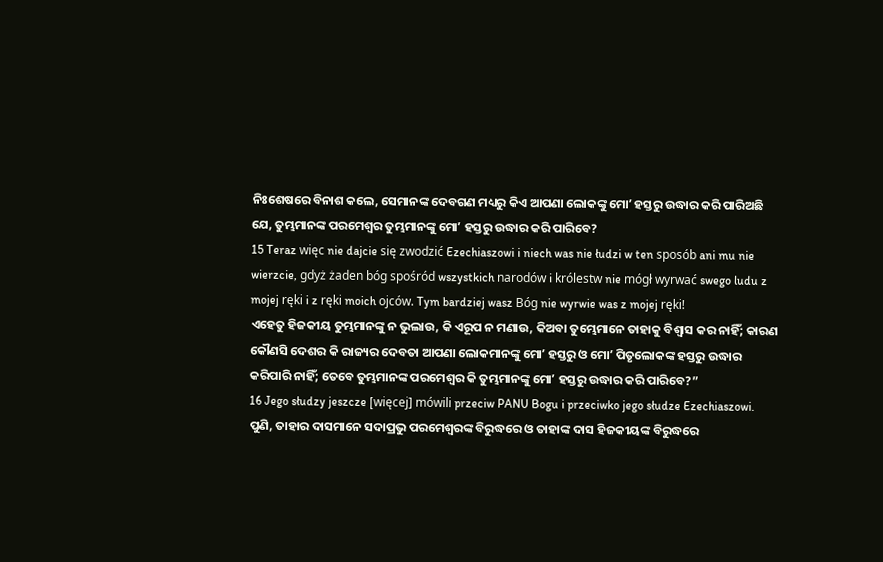ନିଃଶେଷରେ ବିନାଶ କଲେ, ସେମାନଙ୍କ ଦେବଗଣ ମଧ୍ୟରୁ କିଏ ଆପଣା ଲୋକଙ୍କୁ ମୋʼ ହସ୍ତରୁ ଉଦ୍ଧାର କରି ପାରିଅଛି ଯେ, ତୁମ୍ଭମାନଙ୍କ ପରମେଶ୍ୱର ତୁମ୍ଭମାନଙ୍କୁ ମୋʼ ହସ୍ତରୁ ଉଦ୍ଧାର କରି ପାରିବେ?
15 Teraz więc nie dajcie się zwodzić Ezechiaszowi i niech was nie łudzi w ten sposób ani mu nie wierzcie, gdyż żaden bóg spośród wszystkich narodów i królestw nie mógł wyrwać swego ludu z mojej ręki i z ręki moich ojców. Tym bardziej wasz Bóg nie wyrwie was z mojej ręki!
ଏହେତୁ ହିଜକୀୟ ତୁମ୍ଭମାନଙ୍କୁ ନ ଭୁଲାଉ, କି ଏରୂପ ନ ମଣାଉ, କିଅବା ତୁମ୍ଭେମାନେ ତାହାକୁ ବିଶ୍ୱାସ କର ନାହିଁ; କାରଣ କୌଣସି ଦେଶର କି ରାଜ୍ୟର ଦେବତା ଆପଣା ଲୋକମାନଙ୍କୁ ମୋʼ ହସ୍ତରୁ ଓ ମୋʼ ପିତୃଲୋକଙ୍କ ହସ୍ତରୁ ଉଦ୍ଧାର କରିପାରି ନାହିଁ; ତେବେ ତୁମ୍ଭମାନଙ୍କ ପରମେଶ୍ୱର କି ତୁମ୍ଭମାନଙ୍କୁ ମୋʼ ହସ୍ତରୁ ଉଦ୍ଧାର କରି ପାରିବେ?”
16 Jego słudzy jeszcze [więcej] mówili przeciw PANU Bogu i przeciwko jego słudze Ezechiaszowi.
ପୁଣି, ତାହାର ଦାସମାନେ ସଦାପ୍ରଭୁ ପରମେଶ୍ୱରଙ୍କ ବିରୁଦ୍ଧରେ ଓ ତାହାଙ୍କ ଦାସ ହିଜକୀୟଙ୍କ ବିରୁଦ୍ଧରେ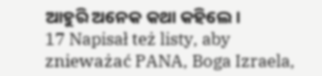ଆହୁରି ଅନେକ କଥା କହିଲେ।
17 Napisał też listy, aby znieważać PANA, Boga Izraela,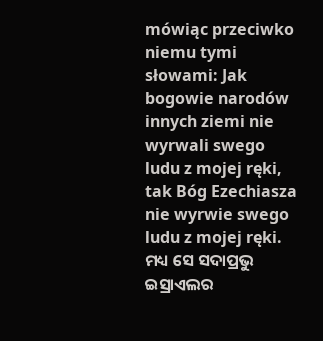mówiąc przeciwko niemu tymi słowami: Jak bogowie narodów innych ziemi nie wyrwali swego ludu z mojej ręki, tak Bóg Ezechiasza nie wyrwie swego ludu z mojej ręki.
ମଧ୍ୟ ସେ ସଦାପ୍ରଭୁ ଇସ୍ରାଏଲର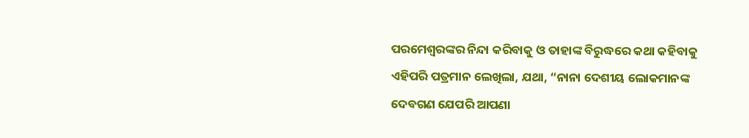ପରମେଶ୍ୱରଙ୍କର ନିନ୍ଦା କରିବାକୁ ଓ ତାହାଙ୍କ ବିରୁଦ୍ଧରେ କଥା କହିବାକୁ ଏହିପରି ପତ୍ରମାନ ଲେଖିଲା, ଯଥା, “ନାନା ଦେଶୀୟ ଲୋକମାନଙ୍କ ଦେବଗଣ ଯେପରି ଆପଣା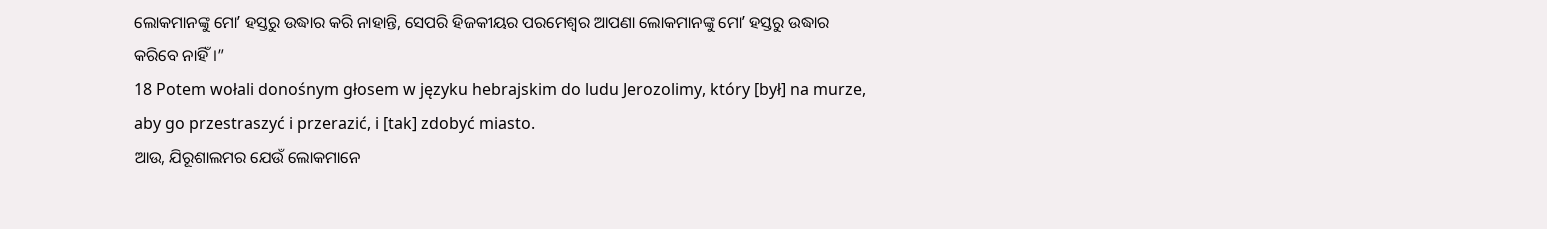ଲୋକମାନଙ୍କୁ ମୋʼ ହସ୍ତରୁ ଉଦ୍ଧାର କରି ନାହାନ୍ତି, ସେପରି ହିଜକୀୟର ପରମେଶ୍ୱର ଆପଣା ଲୋକମାନଙ୍କୁ ମୋʼ ହସ୍ତରୁ ଉଦ୍ଧାର କରିବେ ନାହିଁ।”
18 Potem wołali donośnym głosem w języku hebrajskim do ludu Jerozolimy, który [był] na murze, aby go przestraszyć i przerazić, i [tak] zdobyć miasto.
ଆଉ, ଯିରୂଶାଲମର ଯେଉଁ ଲୋକମାନେ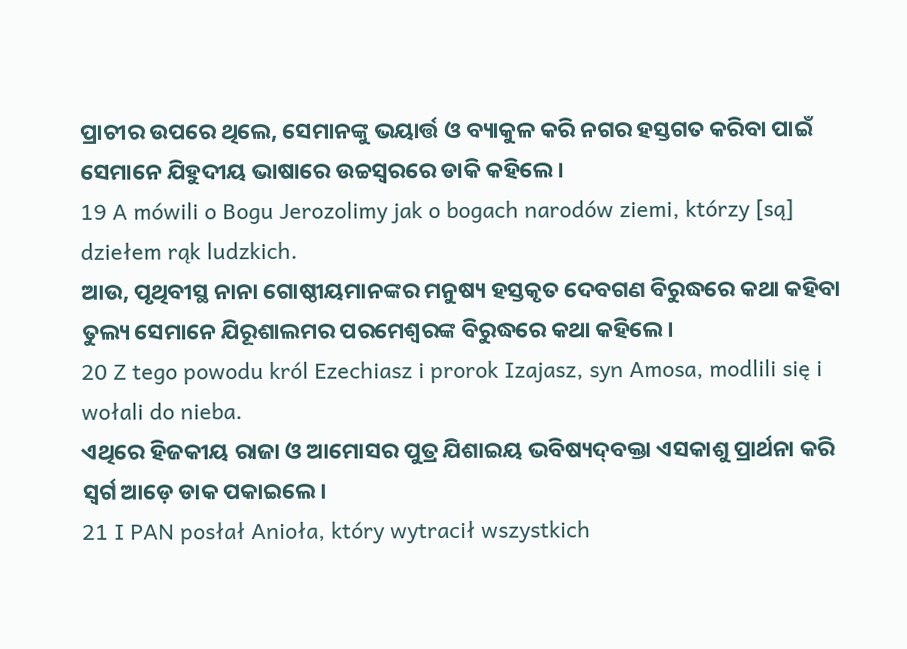ପ୍ରାଚୀର ଉପରେ ଥିଲେ, ସେମାନଙ୍କୁ ଭୟାର୍ତ୍ତ ଓ ବ୍ୟାକୁଳ କରି ନଗର ହସ୍ତଗତ କରିବା ପାଇଁ ସେମାନେ ଯିହୁଦୀୟ ଭାଷାରେ ଉଚ୍ଚସ୍ୱରରେ ଡାକି କହିଲେ।
19 A mówili o Bogu Jerozolimy jak o bogach narodów ziemi, którzy [są] dziełem rąk ludzkich.
ଆଉ, ପୃଥିବୀସ୍ଥ ନାନା ଗୋଷ୍ଠୀୟମାନଙ୍କର ମନୁଷ୍ୟ ହସ୍ତକୃତ ଦେବଗଣ ବିରୁଦ୍ଧରେ କଥା କହିବା ତୁଲ୍ୟ ସେମାନେ ଯିରୂଶାଲମର ପରମେଶ୍ୱରଙ୍କ ବିରୁଦ୍ଧରେ କଥା କହିଲେ।
20 Z tego powodu król Ezechiasz i prorok Izajasz, syn Amosa, modlili się i wołali do nieba.
ଏଥିରେ ହିଜକୀୟ ରାଜା ଓ ଆମୋସର ପୁତ୍ର ଯିଶାଇୟ ଭବିଷ୍ୟଦ୍‍ବକ୍ତା ଏସକାଶୁ ପ୍ରାର୍ଥନା କରି ସ୍ୱର୍ଗ ଆଡ଼େ ଡାକ ପକାଇଲେ।
21 I PAN posłał Anioła, który wytracił wszystkich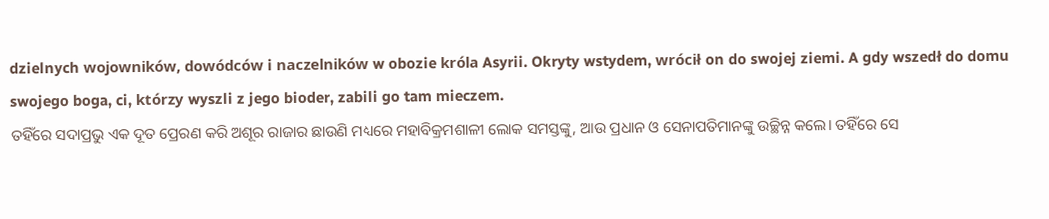dzielnych wojowników, dowódców i naczelników w obozie króla Asyrii. Okryty wstydem, wrócił on do swojej ziemi. A gdy wszedł do domu swojego boga, ci, którzy wyszli z jego bioder, zabili go tam mieczem.
ତହିଁରେ ସଦାପ୍ରଭୁ ଏକ ଦୂତ ପ୍ରେରଣ କରି ଅଶୂର ରାଜାର ଛାଉଣି ମଧ୍ୟରେ ମହାବିକ୍ରମଶାଳୀ ଲୋକ ସମସ୍ତଙ୍କୁ, ଆଉ ପ୍ରଧାନ ଓ ସେନାପତିମାନଙ୍କୁ ଉଚ୍ଛିନ୍ନ କଲେ। ତହିଁରେ ସେ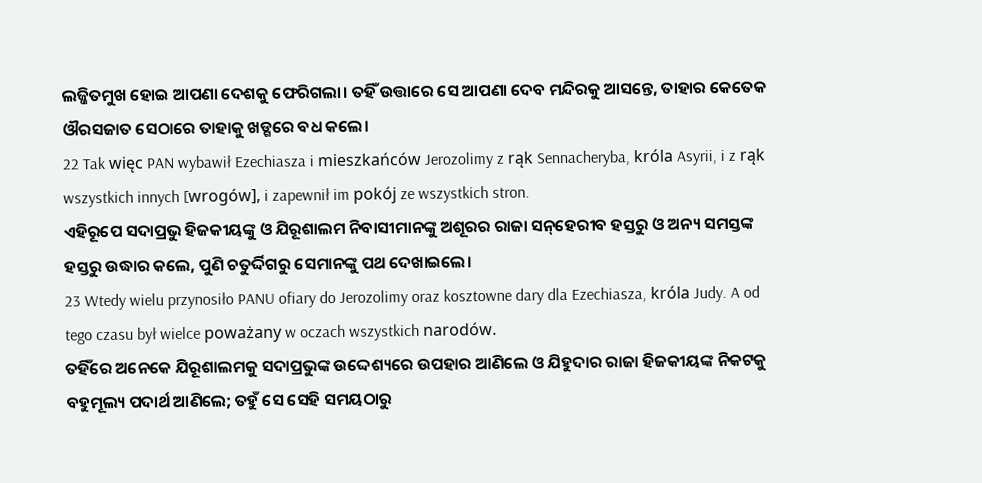ଲଜ୍ଜିତମୁଖ ହୋଇ ଆପଣା ଦେଶକୁ ଫେରିଗଲା। ତହିଁ ଉତ୍ତାରେ ସେ ଆପଣା ଦେବ ମନ୍ଦିରକୁ ଆସନ୍ତେ, ତାହାର କେତେକ ଔରସଜାତ ସେଠାରେ ତାହାକୁ ଖଡ୍ଗରେ ବଧ କଲେ।
22 Tak więc PAN wybawił Ezechiasza i mieszkańców Jerozolimy z rąk Sennacheryba, króla Asyrii, i z rąk wszystkich innych [wrogów], i zapewnił im pokój ze wszystkich stron.
ଏହିରୂପେ ସଦାପ୍ରଭୁ ହିଜକୀୟଙ୍କୁ ଓ ଯିରୂଶାଲମ ନିବାସୀମାନଙ୍କୁ ଅଶୂରର ରାଜା ସନ୍‍‌‌ହେରୀବ ହସ୍ତରୁ ଓ ଅନ୍ୟ ସମସ୍ତଙ୍କ ହସ୍ତରୁ ଉଦ୍ଧାର କଲେ, ପୁଣି ଚତୁର୍ଦ୍ଦିଗରୁ ସେମାନଙ୍କୁ ପଥ ଦେଖାଇଲେ।
23 Wtedy wielu przynosiło PANU ofiary do Jerozolimy oraz kosztowne dary dla Ezechiasza, króla Judy. A od tego czasu był wielce poważany w oczach wszystkich narodów.
ତହିଁରେ ଅନେକେ ଯିରୂଶାଲମକୁ ସଦାପ୍ରଭୁଙ୍କ ଉଦ୍ଦେଶ୍ୟରେ ଉପହାର ଆଣିଲେ ଓ ଯିହୁଦାର ରାଜା ହିଜକୀୟଙ୍କ ନିକଟକୁ ବହୁମୂଲ୍ୟ ପଦାର୍ଥ ଆଣିଲେ; ତହୁଁ ସେ ସେହି ସମୟଠାରୁ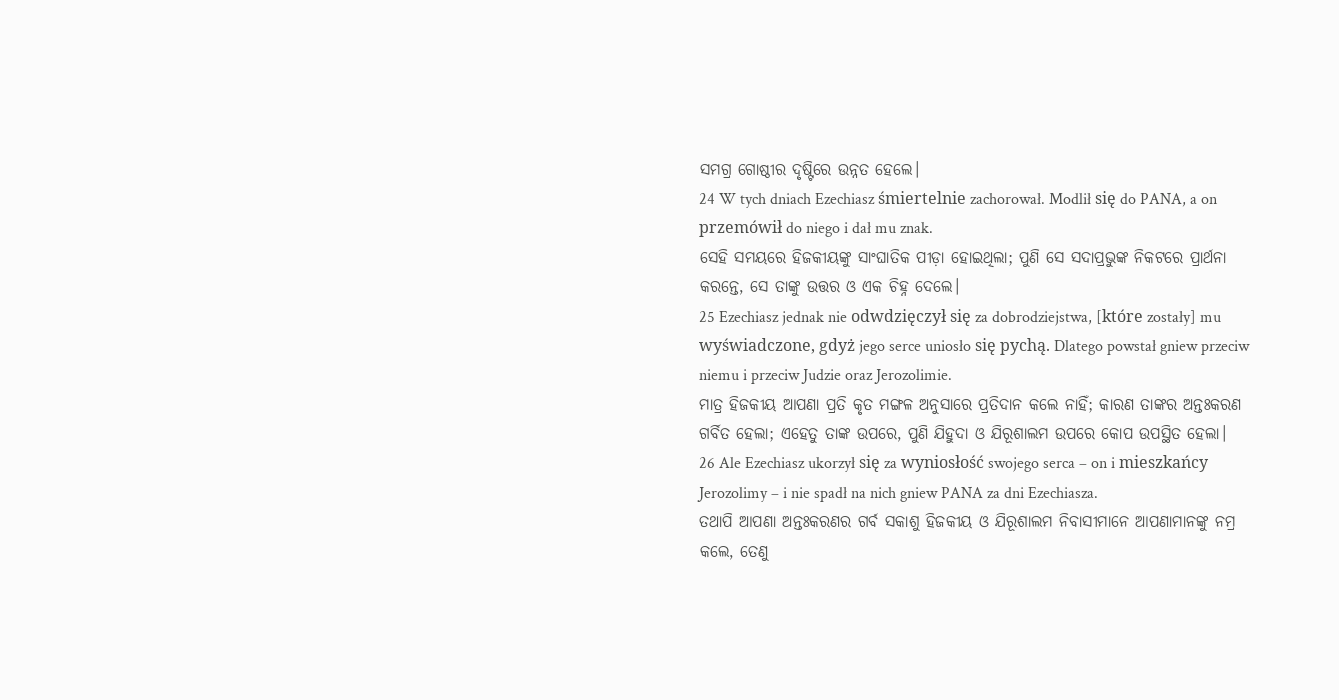ସମଗ୍ର ଗୋଷ୍ଠୀର ଦୃଷ୍ଟିରେ ଉନ୍ନତ ହେଲେ।
24 W tych dniach Ezechiasz śmiertelnie zachorował. Modlił się do PANA, a on przemówił do niego i dał mu znak.
ସେହି ସମୟରେ ହିଜକୀୟଙ୍କୁ ସାଂଘାତିକ ପୀଡ଼ା ହୋଇଥିଲା; ପୁଣି ସେ ସଦାପ୍ରଭୁଙ୍କ ନିକଟରେ ପ୍ରାର୍ଥନା କରନ୍ତେ, ସେ ତାଙ୍କୁ ଉତ୍ତର ଓ ଏକ ଚିହ୍ନ ଦେଲେ।
25 Ezechiasz jednak nie odwdzięczył się za dobrodziejstwa, [które zostały] mu wyświadczone, gdyż jego serce uniosło się pychą. Dlatego powstał gniew przeciw niemu i przeciw Judzie oraz Jerozolimie.
ମାତ୍ର ହିଜକୀୟ ଆପଣା ପ୍ରତି କୃତ ମଙ୍ଗଳ ଅନୁସାରେ ପ୍ରତିଦାନ କଲେ ନାହିଁ; କାରଣ ତାଙ୍କର ଅନ୍ତଃକରଣ ଗର୍ବିତ ହେଲା; ଏହେତୁ ତାଙ୍କ ଉପରେ, ପୁଣି ଯିହୁଦା ଓ ଯିରୂଶାଲମ ଉପରେ କୋପ ଉପସ୍ଥିତ ହେଲା।
26 Ale Ezechiasz ukorzył się za wyniosłość swojego serca – on i mieszkańcy Jerozolimy – i nie spadł na nich gniew PANA za dni Ezechiasza.
ତଥାପି ଆପଣା ଅନ୍ତଃକରଣର ଗର୍ବ ସକାଶୁ ହିଜକୀୟ ଓ ଯିରୂଶାଲମ ନିବାସୀମାନେ ଆପଣାମାନଙ୍କୁ ନମ୍ର କଲେ, ତେଣୁ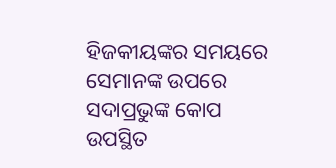ହିଜକୀୟଙ୍କର ସମୟରେ ସେମାନଙ୍କ ଉପରେ ସଦାପ୍ରଭୁଙ୍କ କୋପ ଉପସ୍ଥିତ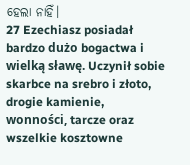ହେଲା ନାହିଁ।
27 Ezechiasz posiadał bardzo dużo bogactwa i wielką sławę. Uczynił sobie skarbce na srebro i złoto, drogie kamienie, wonności, tarcze oraz wszelkie kosztowne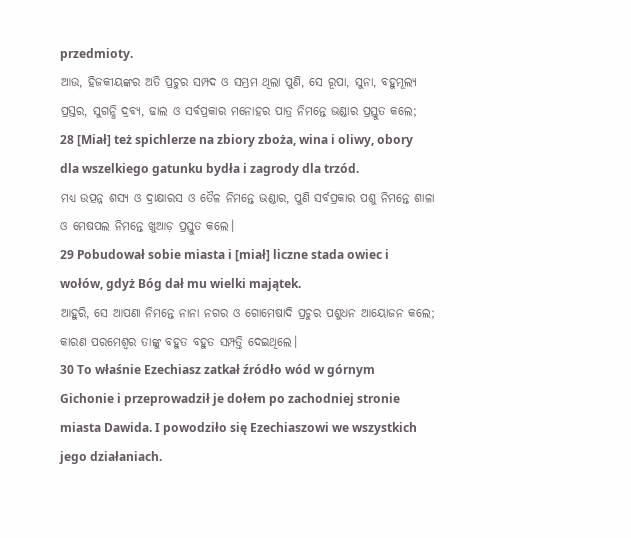przedmioty.
ଆଉ, ହିଜକୀୟଙ୍କର ଅତି ପ୍ରଚୁର ସମ୍ପଦ ଓ ସମ୍ଭ୍ରମ ଥିଲା ପୁଣି, ସେ ରୂପା, ସୁନା, ବହୁମୂଲ୍ୟ ପ୍ରସ୍ତର, ସୁଗନ୍ଧି ଦ୍ରବ୍ୟ, ଢାଲ ଓ ସର୍ବପ୍ରକାର ମନୋହର ପାତ୍ର ନିମନ୍ତେ ଭଣ୍ଡାର ପ୍ରସ୍ତୁତ କଲେ;
28 [Miał] też spichlerze na zbiory zboża, wina i oliwy, obory dla wszelkiego gatunku bydła i zagrody dla trzód.
ମଧ୍ୟ ଉତ୍ପନ୍ନ ଶସ୍ୟ ଓ ଦ୍ରାକ୍ଷାରସ ଓ ତୈଳ ନିମନ୍ତେ ଭଣ୍ଡାର, ପୁଣି ସର୍ବପ୍ରକାର ପଶୁ ନିମନ୍ତେ ଶାଳା ଓ ମେଷପଲ ନିମନ୍ତେ ଖୁଆଡ଼ ପ୍ରସ୍ତୁତ କଲେ।
29 Pobudował sobie miasta i [miał] liczne stada owiec i wołów, gdyż Bóg dał mu wielki majątek.
ଆହୁରି, ସେ ଆପଣା ନିମନ୍ତେ ନାନା ନଗର ଓ ଗୋମେଷାଦି ପ୍ରଚୁର ପଶୁଧନ ଆୟୋଜନ କଲେ; କାରଣ ପରମେଶ୍ୱର ତାଙ୍କୁ ବହୁତ ବହୁତ ସମ୍ପତ୍ତି ଦେଇଥିଲେ।
30 To właśnie Ezechiasz zatkał źródło wód w górnym Gichonie i przeprowadził je dołem po zachodniej stronie miasta Dawida. I powodziło się Ezechiaszowi we wszystkich jego działaniach.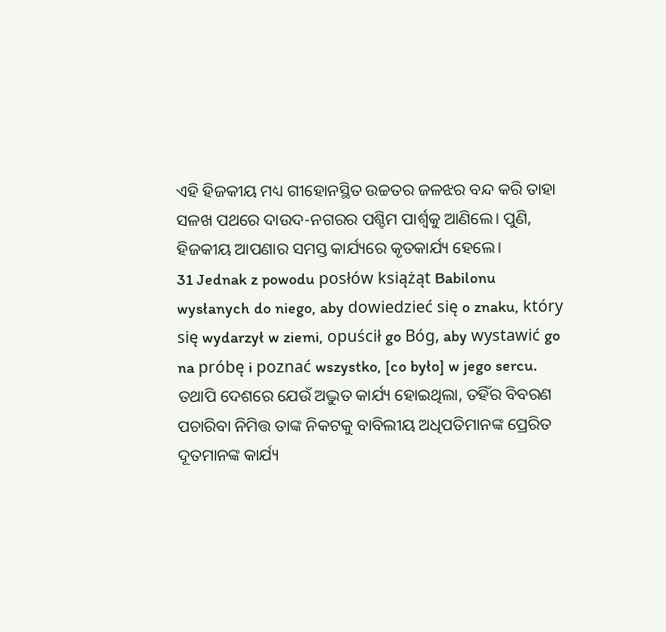ଏହି ହିଜକୀୟ ମଧ୍ୟ ଗୀହୋନସ୍ଥିତ ଉଚ୍ଚତର ଜଳଝର ବନ୍ଦ କରି ତାହା ସଳଖ ପଥରେ ଦାଉଦ-ନଗରର ପଶ୍ଚିମ ପାର୍ଶ୍ୱକୁ ଆଣିଲେ। ପୁଣି, ହିଜକୀୟ ଆପଣାର ସମସ୍ତ କାର୍ଯ୍ୟରେ କୃତକାର୍ଯ୍ୟ ହେଲେ।
31 Jednak z powodu posłów książąt Babilonu wysłanych do niego, aby dowiedzieć się o znaku, który się wydarzył w ziemi, opuścił go Bóg, aby wystawić go na próbę i poznać wszystko, [co było] w jego sercu.
ତଥାପି ଦେଶରେ ଯେଉଁ ଅଦ୍ଭୁତ କାର୍ଯ୍ୟ ହୋଇଥିଲା, ତହିଁର ବିବରଣ ପଚାରିବା ନିମିତ୍ତ ତାଙ୍କ ନିକଟକୁ ବାବିଲୀୟ ଅଧିପତିମାନଙ୍କ ପ୍ରେରିତ ଦୂତମାନଙ୍କ କାର୍ଯ୍ୟ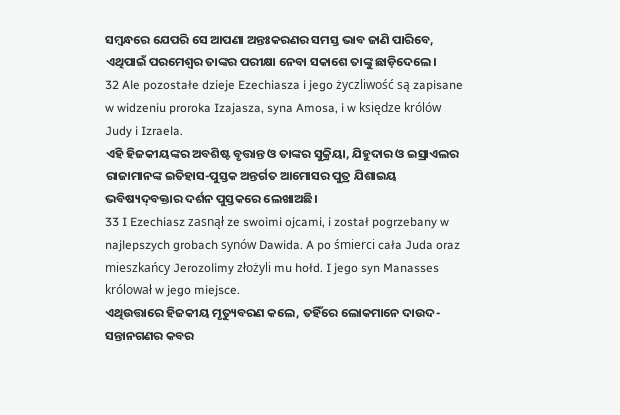ସମ୍ବନ୍ଧରେ ଯେପରି ସେ ଆପଣା ଅନ୍ତଃକରଣର ସମସ୍ତ ଭାବ ଜାଣି ପାରିବେ, ଏଥିପାଇଁ ପରମେଶ୍ୱର ତାଙ୍କର ପରୀକ୍ଷା ନେବା ସକାଶେ ତାଙ୍କୁ ଛାଡ଼ିଦେଲେ।
32 Ale pozostałe dzieje Ezechiasza i jego życzliwość są zapisane w widzeniu proroka Izajasza, syna Amosa, i w księdze królów Judy i Izraela.
ଏହି ହିଜକୀୟଙ୍କର ଅବଶିଷ୍ଟ ବୃତ୍ତାନ୍ତ ଓ ତାଙ୍କର ସୁକ୍ରିୟା, ଯିହୁଦାର ଓ ଇସ୍ରାଏଲର ରାଜାମାନଙ୍କ ଇତିହାସ-ପୁସ୍ତକ ଅନ୍ତର୍ଗତ ଆମୋସର ପୁତ୍ର ଯିଶାଇୟ ଭବିଷ୍ୟଦ୍‍ବକ୍ତାର ଦର୍ଶନ ପୁସ୍ତକରେ ଲେଖାଅଛି।
33 I Ezechiasz zasnął ze swoimi ojcami, i został pogrzebany w najlepszych grobach synów Dawida. A po śmierci cała Juda oraz mieszkańcy Jerozolimy złożyli mu hołd. I jego syn Manasses królował w jego miejsce.
ଏଥିଉତ୍ତାରେ ହିଜକୀୟ ମୃତ୍ୟୁବରଣ କଲେ, ତହିଁରେ ଲୋକମାନେ ଦାଉଦ-ସନ୍ତାନଗଣର କବର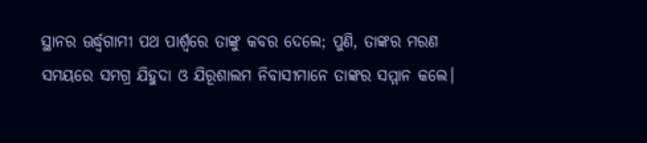ସ୍ଥାନର ଊର୍ଦ୍ଧ୍ୱଗାମୀ ପଥ ପାର୍ଶ୍ୱରେ ତାଙ୍କୁ କବର ଦେଲେ; ପୁଣି, ତାଙ୍କର ମରଣ ସମୟରେ ସମଗ୍ର ଯିହୁଦା ଓ ଯିରୂଶାଲମ ନିବାସୀମାନେ ତାଙ୍କର ସମ୍ମାନ କଲେ।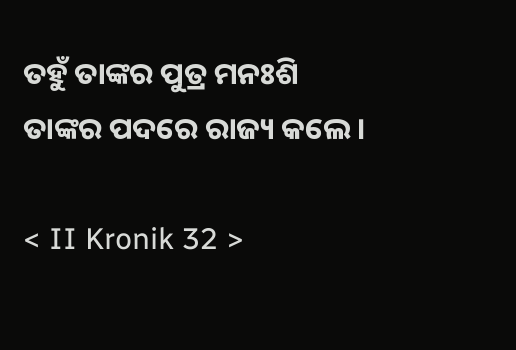ତହୁଁ ତାଙ୍କର ପୁତ୍ର ମନଃଶି ତାଙ୍କର ପଦରେ ରାଜ୍ୟ କଲେ।

< II Kronik 32 >